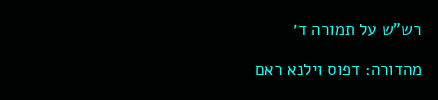רש"ש על תמורה ד׳

מהדורה: דפוס וילנא ראם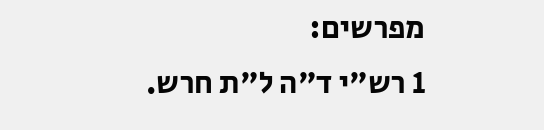מפרשים:
1 רש"י ד"ה ל"ת חרש.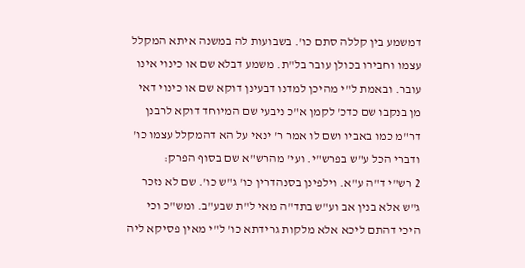דמשמע בין קללה סתם כו'. בשבועות לה במשנה איתא המקלל עצמו וחבירו בכולן עובר בל"ת. משמע דבלא שם או כינוי אינו עובר. ובאמת ל"י מהיכן למדנו דבעינן דוקא שם או כינוי דאי מן בנקבו שם כדכ' לקמן א"כ ניבעי שם המיוחד דוקא לרבנן דר"מ כמו באביו ושם לו אמר ר' ינאי על הא דהמקלל עצמו כו' ודברי הכל ע"ש בפרש"י. ועי' מהרש"א שם בסוף הפרק:
2 רש"י ד"ה ע"א. וילפינן בסנהדרין כו' ג"ש כו'. שם לא נזכר ג"ש אלא בנין אב וע"ש בתד"ה מאי ל"ת שבע"ב. ומש"כ וכי היכי דהתם ליכא אלא מלקות גרידתא כו' ל"י מאין פסיקא ליה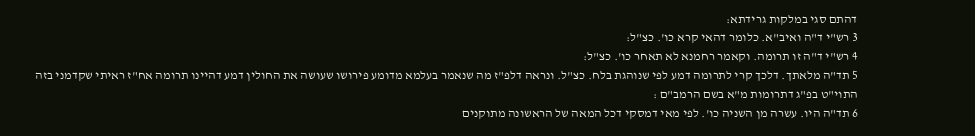דהתם סגי במלקות גרידתא:
3 רש"י ד"ה ואיב"א. כלומר דהאי קרא כו'. כצ"ל:
4 רש"י ד"ה זו תרומה. וקאמר רחמנא לא תאחר כו'. כצ"ל:
5 תד"ה מלאתך. דלכך קרי לתרומה דמע לפי שנוהגת בלח. כצ"ל. ונראה דלפ"ז מה שנאמר בעלמא מדומע פירושו שעושה את החולין דמע דהיינו תרומה אח"ז ראיתי שקדמני בזה התוי"ט בפ"ג דתרומות מ"א בשם הרמב"ם :
6 תד"ה היו. עשרה מן השניה כו'. לפי מאי דמסקי דכל המאה של הראשונה מתוקנים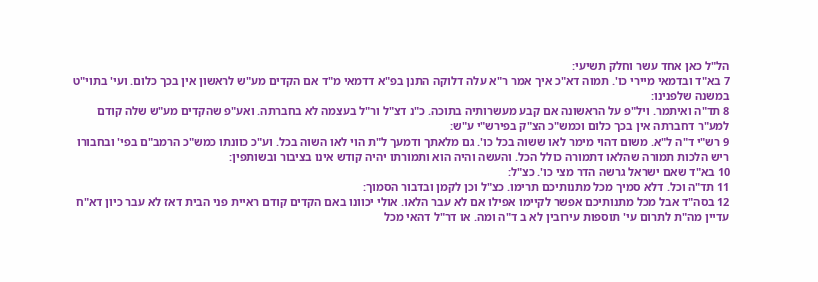הל"ל כאן אחד עשר וחלק תשיעי:
7 בא"ד ובדמאי מיירי כו'. תמוה דא"כ איך אמר ר"א עלה דלוקה התנן בפ"א דדמאי מ"ד אם הקדים מע"ש לראשון אין בכך כלום. ועי' בתוי"ט במשנה שלפנינו:
8 תד"ה ואיתמר. ויל"פ על הראשונה אם קבע מעשרותיה בתוכה. כ"נ דצ"ל ור"ל בעצמה לא בחברתה. ואע"פ שהקדים מע"ש שלה קודם למע"ר דחברתה אין בכך כלום וכמש"כ הצ"ק בפירש"י ע"ש:
9 רש"י ד"ה ל"א. משום דהוי מימר לאו ששוה בכל כו'. גם מלאתך ודמעך ל"ת הוי לאו השוה בכל. וע"כ כוונתו כמש"כ הרמב"ם בפי' ובחבורו ריש הלכות תמורה שהלאו דתמורה כולל הכל. והעשה והיה הוא ותמורתו יהיה קודש אינו בציבור ובשותפין:
10 בא"ד שאם ישראל גרשה הדר מצי כו'. כצ"ל:
11 תד"ה וכל. דלא סמיך מכל מתנותיכם תרימו. כצ"ל וכן לקמן ובדבור הסמוך:
12 בסה"ד אבל מכל מתנותיכם אפשר לקיימו אפילו אם לא עבר הלאו. אולי יכוונו באם הקדים קודם ראיית פני הבית דאז לא עבר כיון דא"ח עדיין מה"ת לתרום עי' תוספות עירובין לא ב ד"ה ומה. או דר"ל דהאי מכל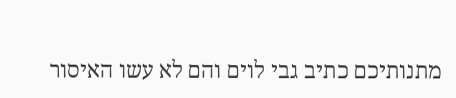מתנותיכם כתיב גבי לוים והם לא עשו האיסור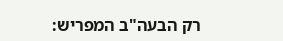רק הבעה"ב המפריש: